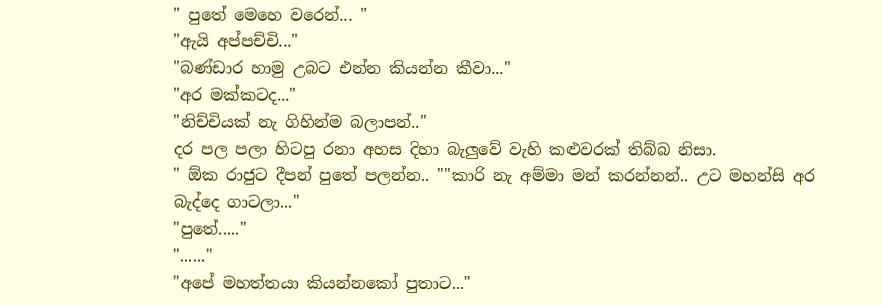" පුතේ මෙහෙ වරෙන්... "
"ඇයි අප්පච්චි..."
"බණ්ඩාර හාමු උබට එන්න කියන්න කීවා..."
"අර මක්කටද..."
"නිච්චියක් නැ ගිහින්ම බලාපන්.."
දර පල පලා හිටපු රනා අහස දිහා බැලුවේ වැහි කළුවරක් තිබ්බ නිසා.
" ඕක රාජුට දීපන් පුතේ පලන්න.. ""කාරි නැ අම්මා මන් කරන්නන්.. උට මහන්සි අර බැද්දෙ ගාටලා..."
"පුතේ....."
"......"
"අපේ මහත්තයා කියන්නකෝ පුතාට..."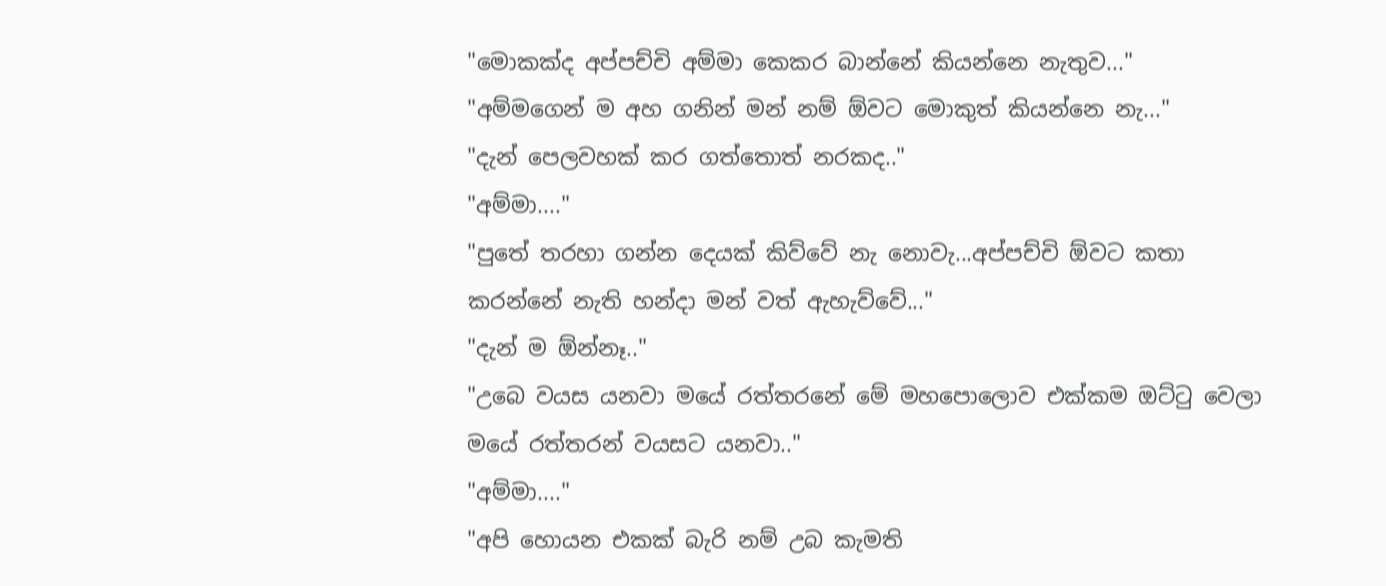"මොකක්ද අප්පච්චි අම්මා කෙකර බාන්නේ කියන්නෙ නැතුව..."
"අම්මගෙන් ම අහ ගනින් මන් නම් ඕවට මොකුත් කියන්නෙ නැ..."
"දැන් පෙලවහක් කර ගත්තොත් නරකද.."
"අම්මා...."
"පුතේ තරහා ගන්න දෙයක් කිව්වේ නැ නොවැ...අප්පච්චි ඕවට කතා කරන්නේ නැති හන්දා මන් වත් ඇහැව්වේ..."
"දැන් ම ඕන්නෑ.."
"උබෙ වයස යනවා මයේ රත්තරනේ මේ මහපොලොව එක්කම ඔට්ටු වෙලා මයේ රත්තරන් වයසට යනවා.."
"අම්මා...."
"අපි හොයන එකක් බැරි නම් උබ කැමති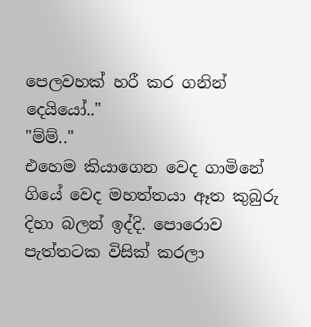පෙලවහක් හරී කර ගනින් දෙයියෝ.."
"ම්ම්.."
එහෙම කියාගෙන වෙද ගාමිනේ ගියේ වෙද මහත්තයා ඈත කුබුරු දිහා බලන් ඉද්දි. පොරොව පැත්තටක විසික් කරලා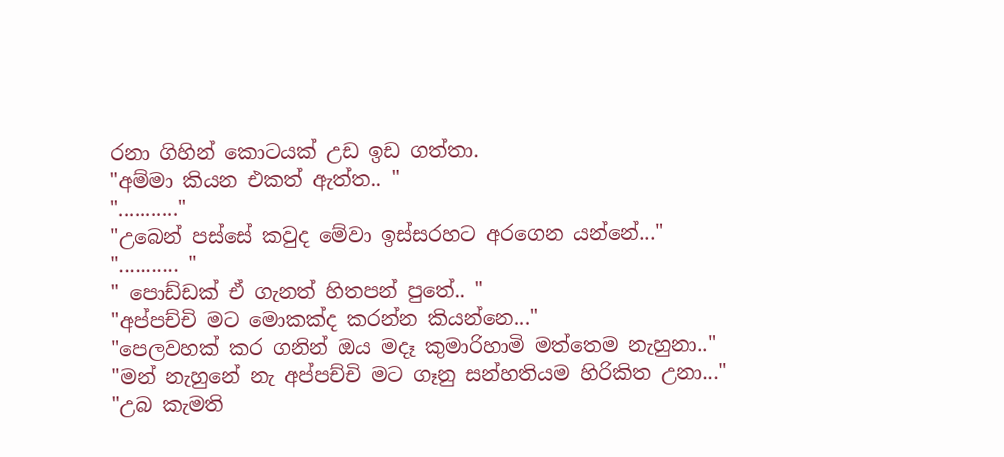රනා ගිහින් කොටයක් උඩ ඉඩ ගත්තා.
"අම්මා කියන එකත් ඇත්ත.. "
"..........."
"උබෙන් පස්සේ කවුද මේවා ඉස්සරහට අරගෙන යන්නේ..."
"........... "
" පොඩ්ඩක් ඒ ගැනත් හිතපන් පුතේ.. "
"අප්පච්චි මට මොකක්ද කරන්න කියන්නෙ..."
"පෙලවහක් කර ගනින් ඔය මදෑ කුමාරිහාමි මත්තෙම නැහුනා.."
"මන් නැහුනේ නැ අප්පච්චි මට ගෑනු සන්හතියම හිරිකිත උනා..."
"උබ කැමති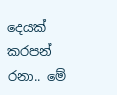දෙයක් කරපන් රනා.. මේ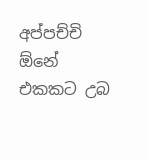අප්පච්චි ඕනේ එකකට උබ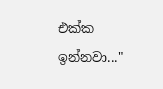එක්ක ඉන්නවා..."